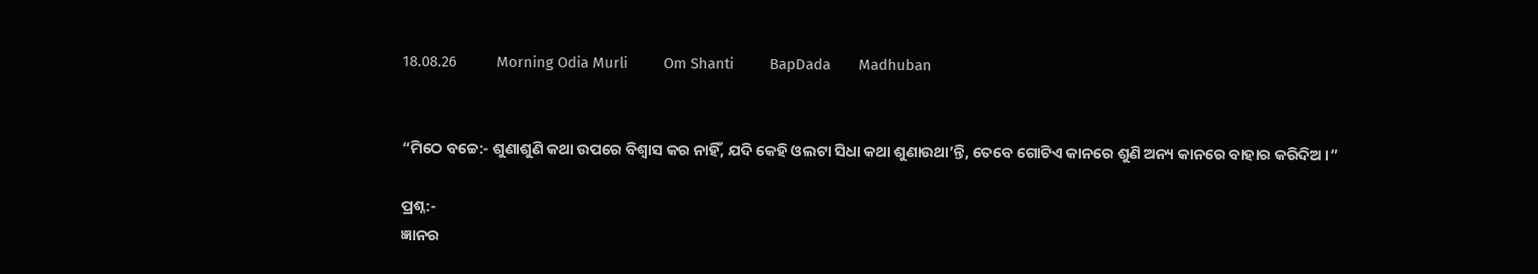18.08.26          Morning Odia Murli         Om Shanti         BapDada       Madhuban


“ମିଠେ ବଚ୍ଚେ:- ଶୁଣାଶୁଣି କଥା ଉପରେ ବିଶ୍ୱାସ କର ନାହିଁ, ଯଦି କେହି ଓଲଟା ସିଧା କଥା ଶୁଣାଉଥା’ନ୍ତି, ତେବେ ଗୋଟିଏ କାନରେ ଶୁଣି ଅନ୍ୟ କାନରେ ବାହାର କରିଦିଅ ।”

ପ୍ରଶ୍ନ:-
ଜ୍ଞାନର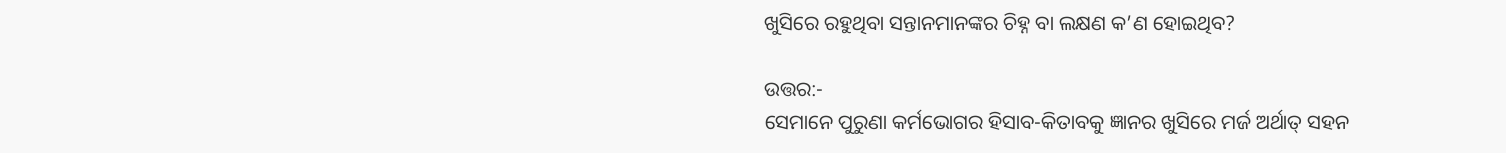ଖୁସିରେ ରହୁଥିବା ସନ୍ତାନମାନଙ୍କର ଚିହ୍ନ ବା ଲକ୍ଷଣ କ’ଣ ହୋଇଥିବ?

ଉତ୍ତର:-
ସେମାନେ ପୁରୁଣା କର୍ମଭୋଗର ହିସାବ-କିତାବକୁ ଜ୍ଞାନର ଖୁସିରେ ମର୍ଜ ଅର୍ଥାତ୍ ସହନ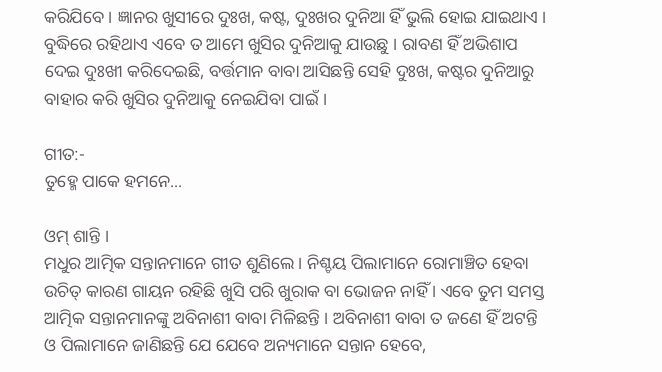କରିଯିବେ । ଜ୍ଞାନର ଖୁସୀରେ ଦୁଃଖ, କଷ୍ଟ, ଦୁଃଖର ଦୁନିଆ ହିଁ ଭୁଲି ହୋଇ ଯାଇଥାଏ । ବୁଦ୍ଧିରେ ରହିଥାଏ ଏବେ ତ ଆମେ ଖୁସିର ଦୁନିଆକୁ ଯାଉଛୁ । ରାବଣ ହିଁ ଅଭିଶାପ ଦେଇ ଦୁଃଖୀ କରିଦେଇଛି, ବର୍ତ୍ତମାନ ବାବା ଆସିଛନ୍ତି ସେହି ଦୁଃଖ, କଷ୍ଟର ଦୁନିଆରୁ ବାହାର କରି ଖୁସିର ଦୁନିଆକୁ ନେଇଯିବା ପାଇଁ ।

ଗୀତ:-
ତୁହ୍ମେ ପାକେ ହମନେ...

ଓମ୍ ଶାନ୍ତି ।
ମଧୁର ଆତ୍ମିକ ସନ୍ତାନମାନେ ଗୀତ ଶୁଣିଲେ । ନିଶ୍ଚୟ ପିଲାମାନେ ରୋମାଞ୍ଚିତ ହେବା ଉଚିତ୍ କାରଣ ଗାୟନ ରହିଛି ଖୁସି ପରି ଖୁରାକ ବା ଭୋଜନ ନାହିଁ । ଏବେ ତୁମ ସମସ୍ତ ଆତ୍ମିକ ସନ୍ତାନମାନଙ୍କୁ ଅବିନାଶୀ ବାବା ମିଳିଛନ୍ତି । ଅବିନାଶୀ ବାବା ତ ଜଣେ ହିଁ ଅଟନ୍ତି ଓ ପିଲାମାନେ ଜାଣିଛନ୍ତି ଯେ ଯେବେ ଅନ୍ୟମାନେ ସନ୍ତାନ ହେବେ,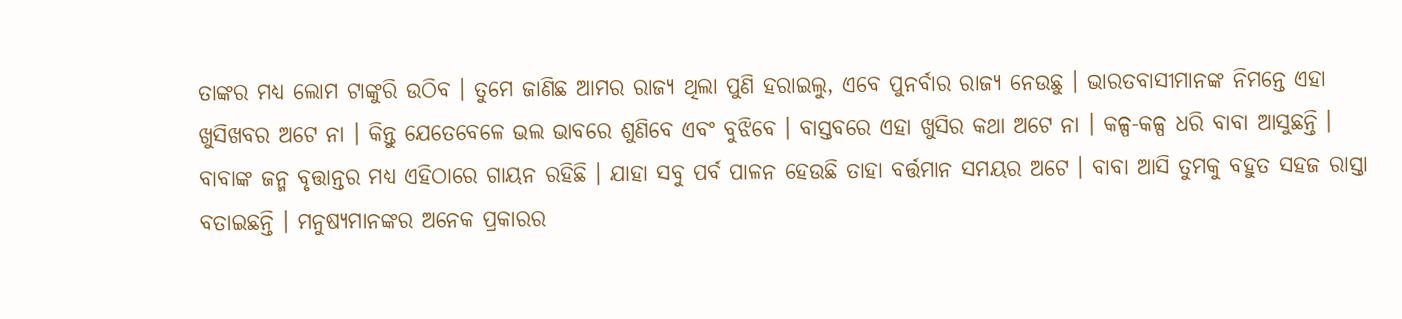ତାଙ୍କର ମଧ୍ୟ ଲୋମ ଟାଙ୍କୁରି ଉଠିବ । ତୁମେ ଜାଣିଛ ଆମର ରାଜ୍ୟ ଥିଲା ପୁଣି ହରାଇଲୁ, ଏବେ ପୁନର୍ବାର ରାଜ୍ୟ ନେଉଛୁ । ଭାରତବାସୀମାନଙ୍କ ନିମନ୍ତେ ଏହା ଖୁସିଖବର ଅଟେ ନା । କିନ୍ତୁ ଯେତେବେଳେ ଭଲ ଭାବରେ ଶୁଣିବେ ଏବଂ ବୁଝିବେ । ବାସ୍ତବରେ ଏହା ଖୁସିର କଥା ଅଟେ ନା । କଳ୍ପ-କଳ୍ପ ଧରି ବାବା ଆସୁଛନ୍ତି । ବାବାଙ୍କ ଜନ୍ମ ବୃତ୍ତାନ୍ତର ମଧ୍ୟ ଏହିଠାରେ ଗାୟନ ରହିଛି । ଯାହା ସବୁ ପର୍ବ ପାଳନ ହେଉଛି ତାହା ବର୍ତ୍ତମାନ ସମୟର ଅଟେ । ବାବା ଆସି ତୁମକୁ ବହୁତ ସହଜ ରାସ୍ତା ବତାଇଛନ୍ତି । ମନୁଷ୍ୟମାନଙ୍କର ଅନେକ ପ୍ରକାରର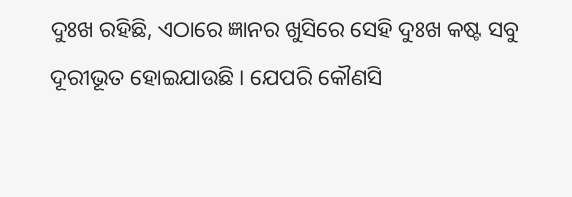ଦୁଃଖ ରହିଛି, ଏଠାରେ ଜ୍ଞାନର ଖୁସିରେ ସେହି ଦୁଃଖ କଷ୍ଟ ସବୁ ଦୂରୀଭୂତ ହୋଇଯାଉଛି । ଯେପରି କୌଣସି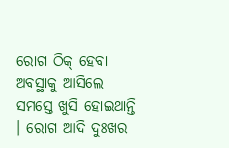ରୋଗ ଠିକ୍ ହେବା ଅବସ୍ଥାକୁ ଆସିଲେ ସମସ୍ତେ ଖୁସି ହୋଇଥାନ୍ତି । ରୋଗ ଆଦି ଦୁଃଖର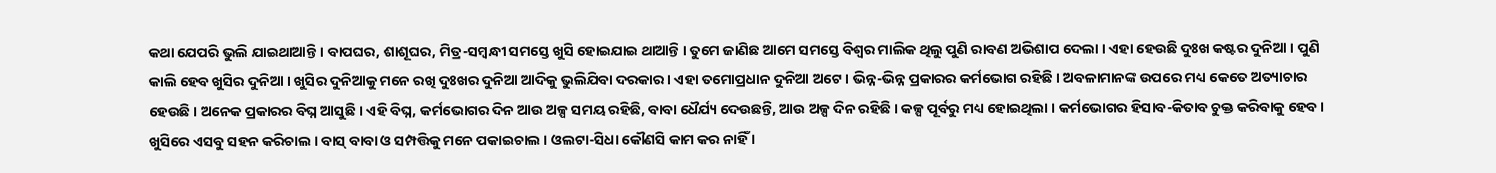କଥା ଯେପରି ଭୁଲି ଯାଇଥାଆନ୍ତି । ବାପଘର, ଶାଶୂଘର, ମିତ୍ର-ସମ୍ବନ୍ଧୀ ସମସ୍ତେ ଖୁସି ହୋଇଯାଇ ଥାଆନ୍ତି । ତୁମେ ଜାଣିଛ ଆମେ ସମସ୍ତେ ବିଶ୍ୱର ମାଲିକ ଥିଲୁ ପୁଣି ରାବଣ ଅଭିଶାପ ଦେଲା । ଏହା ହେଉଛି ଦୁଃଖ କଷ୍ଟର ଦୁନିଆ । ପୁଣି କାଲି ହେବ ଖୁସିର ଦୁନିଆ । ଖୁସିର ଦୁନିଆକୁ ମନେ ରଖି ଦୁଃଖର ଦୁନିଆ ଆଦିକୁ ଭୁଲିଯିବା ଦରକାର । ଏହା ତମୋପ୍ରଧାନ ଦୁନିଆ ଅଟେ । ଭିନ୍ନ-ଭିନ୍ନ ପ୍ରକାରର କର୍ମଭୋଗ ରହିଛି । ଅବଳାମାନଙ୍କ ଉପରେ ମଧ୍ୟ କେତେ ଅତ୍ୟାଚାର ହେଉଛି । ଅନେକ ପ୍ରକାରର ବିଘ୍ନ ଆସୁଛି । ଏହି ବିଘ୍ନ, କର୍ମଭୋଗର ଦିନ ଆଉ ଅଳ୍ପ ସମୟ ରହିଛି, ବାବା ଧୈର୍ଯ୍ୟ ଦେଉଛନ୍ତି, ଆଉ ଅଳ୍ପ ଦିନ ରହିଛି । କଳ୍ପ ପୂର୍ବରୁ ମଧ୍ୟ ହୋଇଥିଲା । କର୍ମଭୋଗର ହିସାବ-କିତାବ ଚୁକ୍ତ କରିବାକୁ ହେବ । ଖୁସିରେ ଏସବୁ ସହନ କରିଚାଲ । ବାସ୍ ବାବା ଓ ସମ୍ପତ୍ତିକୁ ମନେ ପକାଇଚାଲ । ଓଲଟା-ସିଧା କୌଣସି କାମ କର ନାହିଁ ।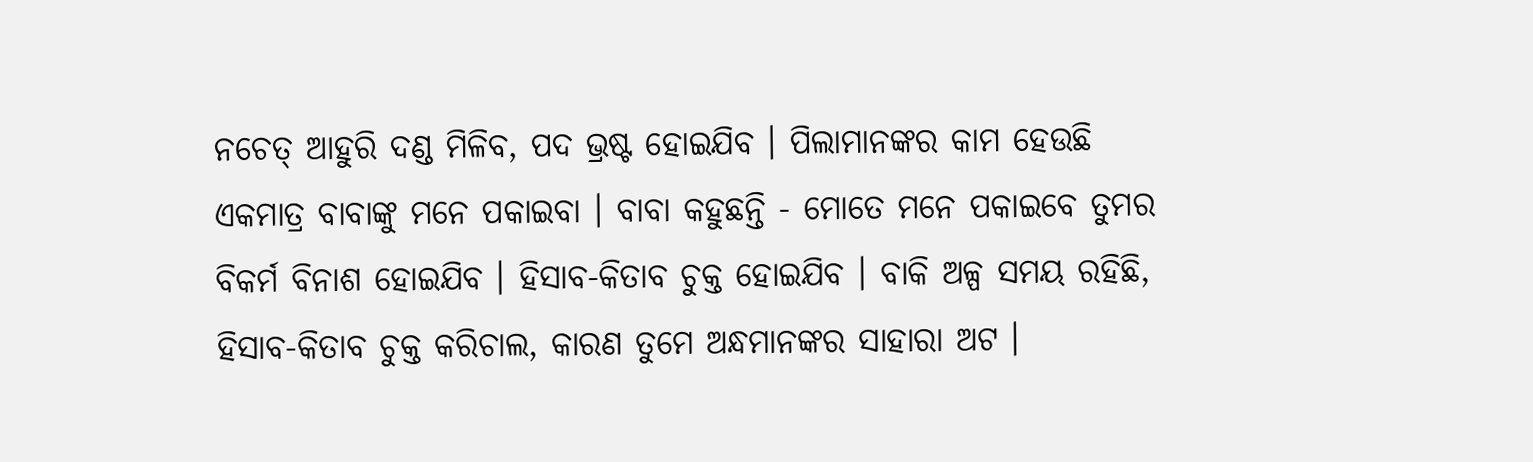ନଚେତ୍ ଆହୁରି ଦଣ୍ଡ ମିଳିବ, ପଦ ଭ୍ରଷ୍ଟ ହୋଇଯିବ । ପିଲାମାନଙ୍କର କାମ ହେଉଛି ଏକମାତ୍ର ବାବାଙ୍କୁ ମନେ ପକାଇବା । ବାବା କହୁଛନ୍ତି - ମୋତେ ମନେ ପକାଇବେ ତୁମର ବିକର୍ମ ବିନାଶ ହୋଇଯିବ । ହିସାବ-କିତାବ ଚୁକ୍ତ ହୋଇଯିବ । ବାକି ଅଳ୍ପ ସମୟ ରହିଛି, ହିସାବ-କିତାବ ଚୁକ୍ତ କରିଚାଲ, କାରଣ ତୁମେ ଅନ୍ଧମାନଙ୍କର ସାହାରା ଅଟ ।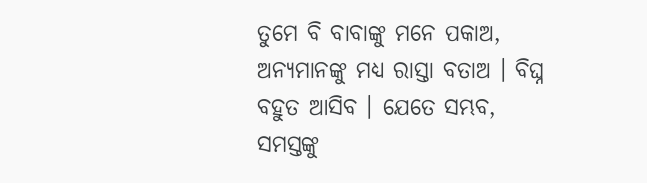ତୁମେ ବି ବାବାଙ୍କୁ ମନେ ପକାଅ, ଅନ୍ୟମାନଙ୍କୁ ମଧ୍ୟ ରାସ୍ତା ବତାଅ । ବିଘ୍ନ ବହୁତ ଆସିବ । ଯେତେ ସମ୍ଭବ, ସମସ୍ତଙ୍କୁ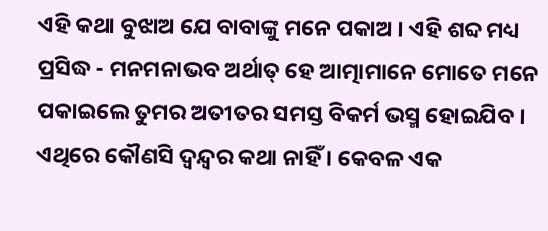ଏହି କଥା ବୁଝାଅ ଯେ ବାବାଙ୍କୁ ମନେ ପକାଅ । ଏହି ଶବ୍ଦ ମଧ୍ୟ ପ୍ରସିଦ୍ଧ - ମନମନାଭବ ଅର୍ଥାତ୍ ହେ ଆତ୍ମାମାନେ ମୋତେ ମନେ ପକାଇଲେ ତୁମର ଅତୀତର ସମସ୍ତ ବିକର୍ମ ଭସ୍ମ ହୋଇଯିବ । ଏଥିରେ କୌଣସି ଦ୍ୱନ୍ଦ୍ୱର କଥା ନାହିଁ । କେବଳ ଏକ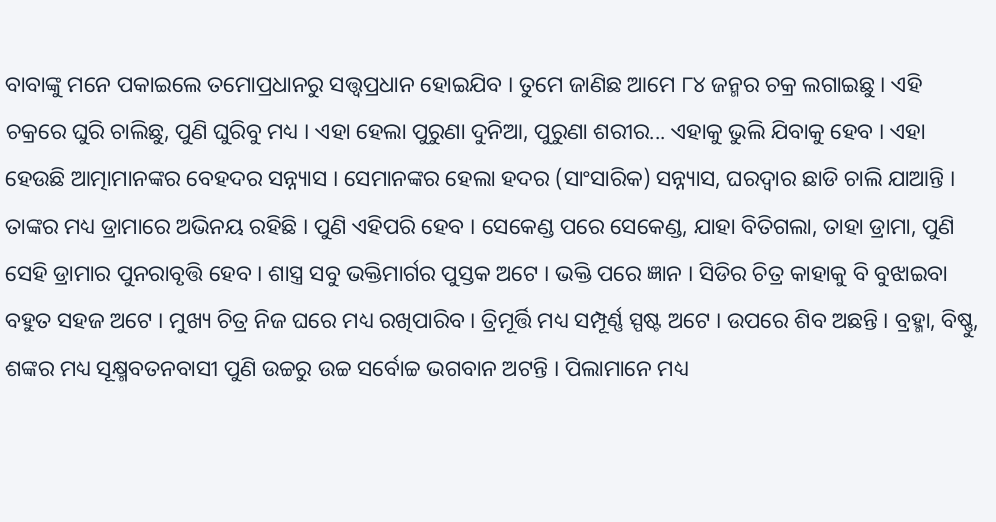ବାବାଙ୍କୁ ମନେ ପକାଇଲେ ତମୋପ୍ରଧାନରୁ ସତ୍ତ୍ୱପ୍ରଧାନ ହୋଇଯିବ । ତୁମେ ଜାଣିଛ ଆମେ ୮୪ ଜନ୍ମର ଚକ୍ର ଲଗାଇଛୁ । ଏହି ଚକ୍ରରେ ଘୁରି ଚାଲିଛୁ, ପୁଣି ଘୁରିବୁ ମଧ୍ୟ । ଏହା ହେଲା ପୁରୁଣା ଦୁନିଆ, ପୁରୁଣା ଶରୀର... ଏହାକୁ ଭୁଲି ଯିବାକୁ ହେବ । ଏହା ହେଉଛି ଆତ୍ମାମାନଙ୍କର ବେହଦର ସନ୍ନ୍ୟାସ । ସେମାନଙ୍କର ହେଲା ହଦର (ସାଂସାରିକ) ସନ୍ନ୍ୟାସ, ଘରଦ୍ୱାର ଛାଡି ଚାଲି ଯାଆନ୍ତି । ତାଙ୍କର ମଧ୍ୟ ଡ୍ରାମାରେ ଅଭିନୟ ରହିଛି । ପୁଣି ଏହିପରି ହେବ । ସେକେଣ୍ଡ ପରେ ସେକେଣ୍ଡ, ଯାହା ବିତିଗଲା, ତାହା ଡ୍ରାମା, ପୁଣି ସେହି ଡ୍ରାମାର ପୁନରାବୃତ୍ତି ହେବ । ଶାସ୍ତ୍ର ସବୁ ଭକ୍ତିମାର୍ଗର ପୁସ୍ତକ ଅଟେ । ଭକ୍ତି ପରେ ଜ୍ଞାନ । ସିଡିର ଚିତ୍ର କାହାକୁ ବି ବୁଝାଇବା ବହୁତ ସହଜ ଅଟେ । ମୁଖ୍ୟ ଚିତ୍ର ନିଜ ଘରେ ମଧ୍ୟ ରଖିପାରିବ । ତ୍ରିମୂର୍ତ୍ତି ମଧ୍ୟ ସମ୍ପୂର୍ଣ୍ଣ ସ୍ପଷ୍ଟ ଅଟେ । ଉପରେ ଶିବ ଅଛନ୍ତି । ବ୍ରହ୍ମା, ବିଷ୍ଣୁ, ଶଙ୍କର ମଧ୍ୟ ସୂକ୍ଷ୍ମବତନବାସୀ ପୁଣି ଉଚ୍ଚରୁ ଉଚ୍ଚ ସର୍ବୋଚ୍ଚ ଭଗବାନ ଅଟନ୍ତି । ପିଲାମାନେ ମଧ୍ୟ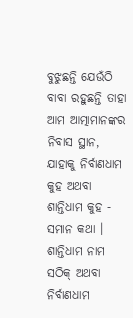ବୁଝୁଛନ୍ତି ଯେଉଁଠି ବାବା ରହୁଛନ୍ତି ତାହା ଆମ ଆତ୍ମାମାନଙ୍କର ନିବାସ ସ୍ଥାନ, ଯାହାକୁ ନିର୍ବାଣଧାମ କୁହ ଅଥବା ଶାନ୍ତିଧାମ କୁହ - ସମାନ କଥା । ଶାନ୍ତିଧାମ ନାମ ସଠିକ୍ ଅଥବା ନିର୍ବାଣଧାମ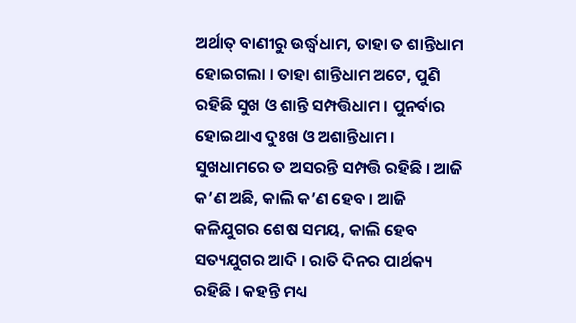ଅର୍ଥାତ୍ ବାଣୀରୁ ଉର୍ଦ୍ଧ୍ୱଧାମ, ତାହା ତ ଶାନ୍ତିଧାମ ହୋଇଗଲା । ତାହା ଶାନ୍ତିଧାମ ଅଟେ, ପୁଣି ରହିଛି ସୁଖ ଓ ଶାନ୍ତି ସମ୍ପତ୍ତିଧାମ । ପୁନର୍ବାର ହୋଇଥାଏ ଦୁଃଖ ଓ ଅଶାନ୍ତିଧାମ । ସୁଖଧାମରେ ତ ଅସରନ୍ତି ସମ୍ପତ୍ତି ରହିଛି । ଆଜି କ’ଣ ଅଛି, କାଲି କ’ଣ ହେବ । ଆଜି କଳିଯୁଗର ଶେଷ ସମୟ, କାଲି ହେବ ସତ୍ୟଯୁଗର ଆଦି । ରାତି ଦିନର ପାର୍ଥକ୍ୟ ରହିଛି । କହନ୍ତି ମଧ୍ୟ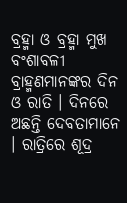ବ୍ରହ୍ମା ଓ ବ୍ରହ୍ମା ମୁଖ ବଂଶାବଳୀ ବ୍ରାହ୍ମଣମାନଙ୍କର ଦିନ ଓ ରାତି । ଦିନରେ ଅଛନ୍ତି ଦେବତାମାନେ । ରାତ୍ରିରେ ଶୂଦ୍ର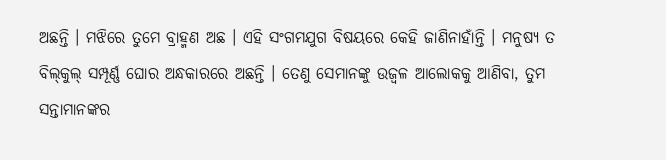ଅଛନ୍ତି । ମଝିରେ ତୁମେ ବ୍ରାହ୍ମଣ ଅଛ । ଏହି ସଂଗମଯୁଗ ବିଷୟରେ କେହି ଜାଣିନାହାଁନ୍ତି । ମନୁଷ୍ୟ ତ ବିଲ୍‌କୁଲ୍ ସମ୍ପୂର୍ଣ୍ଣ ଘୋର ଅନ୍ଧକାରରେ ଅଛନ୍ତି । ତେଣୁ ସେମାନଙ୍କୁ ଉଜ୍ୱଳ ଆଲୋକକୁ ଆଣିବା, ତୁମ ସନ୍ତାମାନଙ୍କର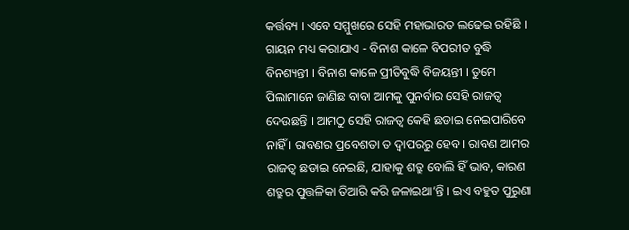କର୍ତ୍ତବ୍ୟ । ଏବେ ସମ୍ମୁଖରେ ସେହି ମହାଭାରତ ଲଢେଇ ରହିଛି । ଗାୟନ ମଧ୍ୟ କରାଯାଏ - ବିନାଶ କାଳେ ବିପରୀତ ବୁଦ୍ଧି ବିନଶ୍ୟନ୍ତୀ । ବିନାଶ କାଳେ ପ୍ରୀତିବୁଦ୍ଧି ବିଜୟନ୍ତୀ । ତୁମେ ପିଲାମାନେ ଜାଣିଛ ବାବା ଆମକୁ ପୁନର୍ବାର ସେହି ରାଜତ୍ୱ ଦେଉଛନ୍ତି । ଆମଠୁ ସେହି ରାଜତ୍ୱ କେହି ଛଡାଇ ନେଇପାରିବେ ନାହିଁ । ରାବଣର ପ୍ରବେଶତା ତ ଦ୍ୱାପରରୁ ହେବ । ରାବଣ ଆମର ରାଜତ୍ୱ ଛଡାଇ ନେଇଛି, ଯାହାକୁ ଶତ୍ରୁ ବୋଲି ହିଁ ଭାବ, କାରଣ ଶତ୍ରୁର ପୁତ୍ତଳିକା ତିଆରି କରି ଜଳାଇଥା’ନ୍ତି । ଇଏ ବହୁତ ପୁରୁଣା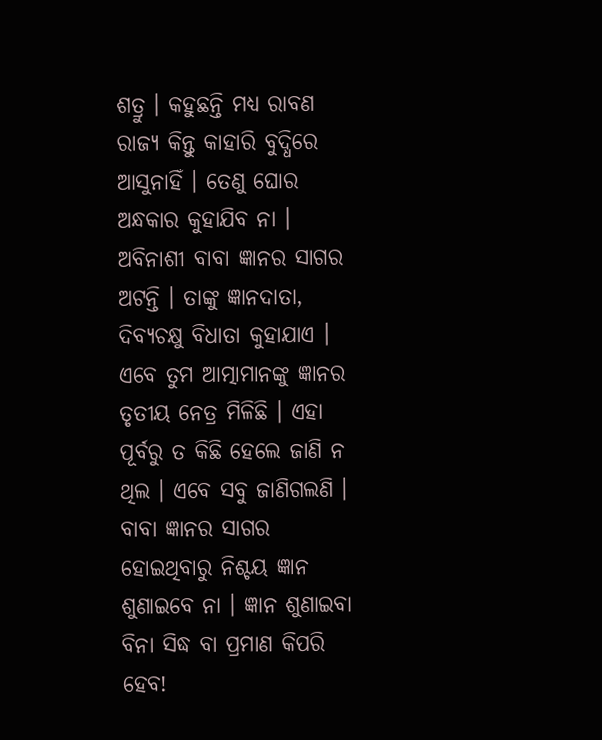ଶତ୍ରୁ । କହୁଛନ୍ତି ମଧ୍ୟ ରାବଣ ରାଜ୍ୟ କିନ୍ତୁ କାହାରି ବୁଦ୍ଧିରେ ଆସୁନାହିଁ । ତେଣୁ ଘୋର ଅନ୍ଧକାର କୁହାଯିବ ନା । ଅବିନାଶୀ ବାବା ଜ୍ଞାନର ସାଗର ଅଟନ୍ତି । ତାଙ୍କୁ ଜ୍ଞାନଦାତା, ଦିବ୍ୟଚକ୍ଷୁ ବିଧାତା କୁହାଯାଏ । ଏବେ ତୁମ ଆତ୍ମାମାନଙ୍କୁ ଜ୍ଞାନର ତୃତୀୟ ନେତ୍ର ମିଳିଛି । ଏହା ପୂର୍ବରୁ ତ କିଛି ହେଲେ ଜାଣି ନ ଥିଲ । ଏବେ ସବୁ ଜାଣିଗଲଣି । ବାବା ଜ୍ଞାନର ସାଗର ହୋଇଥିବାରୁ ନିଶ୍ଚୟ ଜ୍ଞାନ ଶୁଣାଇବେ ନା । ଜ୍ଞାନ ଶୁଣାଇବା ବିନା ସିଦ୍ଧ ବା ପ୍ରମାଣ କିପରି ହେବ!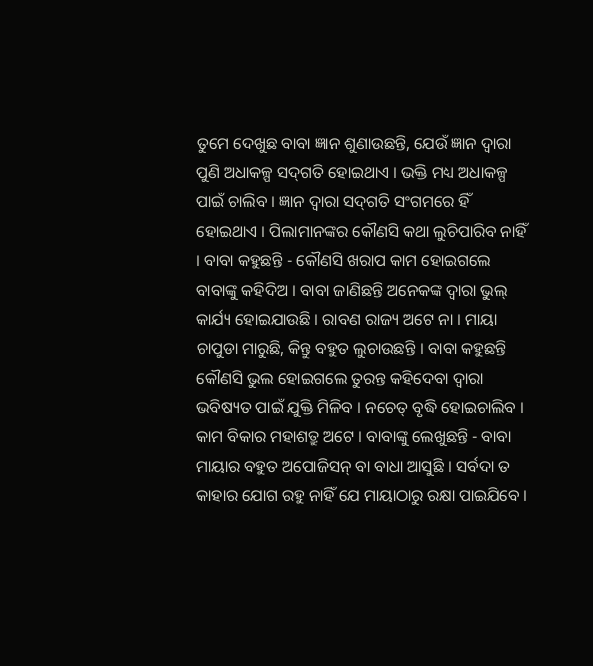ତୁମେ ଦେଖୁଛ ବାବା ଜ୍ଞାନ ଶୁଣାଉଛନ୍ତି, ଯେଉଁ ଜ୍ଞାନ ଦ୍ୱାରା ପୁଣି ଅଧାକଳ୍ପ ସଦ୍‌ଗତି ହୋଇଥାଏ । ଭକ୍ତି ମଧ୍ୟ ଅଧାକଳ୍ପ ପାଇଁ ଚାଲିବ । ଜ୍ଞାନ ଦ୍ୱାରା ସଦ୍‌ଗତି ସଂଗମରେ ହିଁ ହୋଇଥାଏ । ପିଲାମାନଙ୍କର କୌଣସି କଥା ଲୁଚିପାରିବ ନାହିଁ । ବାବା କହୁଛନ୍ତି - କୌଣସି ଖରାପ କାମ ହୋଇଗଲେ ବାବାଙ୍କୁ କହିଦିଅ । ବାବା ଜାଣିଛନ୍ତି ଅନେକଙ୍କ ଦ୍ୱାରା ଭୁଲ୍ କାର୍ଯ୍ୟ ହୋଇଯାଉଛି । ରାବଣ ରାଜ୍ୟ ଅଟେ ନା । ମାୟା ଚାପୁଡା ମାରୁଛି, କିନ୍ତୁ ବହୁତ ଲୁଚାଉଛନ୍ତି । ବାବା କହୁଛନ୍ତି କୌଣସି ଭୁଲ ହୋଇଗଲେ ତୁରନ୍ତ କହିଦେବା ଦ୍ୱାରା ଭବିଷ୍ୟତ ପାଇଁ ଯୁକ୍ତି ମିଳିବ । ନଚେତ୍ ବୃଦ୍ଧି ହୋଇଚାଲିବ । କାମ ବିକାର ମହାଶତ୍ରୁ ଅଟେ । ବାବାଙ୍କୁ ଲେଖୁଛନ୍ତି - ବାବା ମାୟାର ବହୁତ ଅପୋଜିସନ୍ ବା ବାଧା ଆସୁଛି । ସର୍ବଦା ତ କାହାର ଯୋଗ ରହୁ ନାହିଁ ଯେ ମାୟାଠାରୁ ରକ୍ଷା ପାଇଯିବେ ।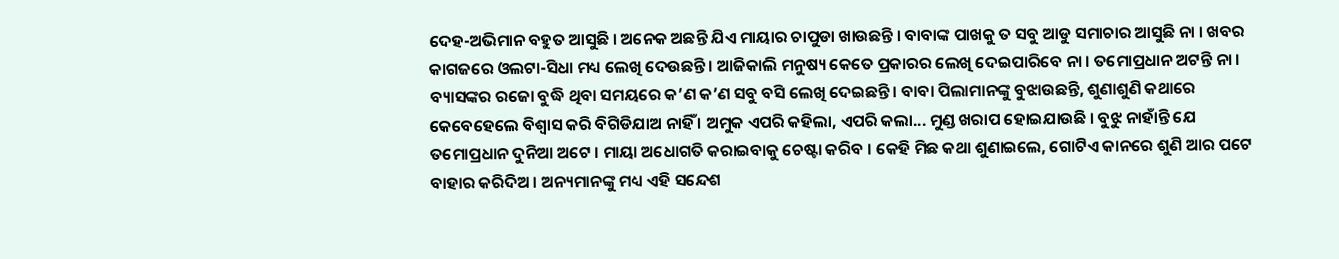ଦେହ-ଅଭିମାନ ବହୁତ ଆସୁଛି । ଅନେକ ଅଛନ୍ତି ଯିଏ ମାୟାର ଚାପୁଡା ଖାଉଛନ୍ତି । ବାବାଙ୍କ ପାଖକୁ ତ ସବୁ ଆଡୁ ସମାଚାର ଆସୁଛି ନା । ଖବର କାଗଜରେ ଓଲଟା-ସିଧା ମଧ୍ୟ ଲେଖି ଦେଉଛନ୍ତି । ଆଜିକାଲି ମନୁଷ୍ୟ କେତେ ପ୍ରକାରର ଲେଖି ଦେଇପାରିବେ ନା । ତମୋପ୍ରଧାନ ଅଟନ୍ତି ନା । ବ୍ୟାସଙ୍କର ରଜୋ ବୁଦ୍ଧି ଥିବା ସମୟରେ କ’ଣ କ’ଣ ସବୁ ବସି ଲେଖି ଦେଇଛନ୍ତି । ବାବା ପିଲାମାନଙ୍କୁ ବୁଝାଉଛନ୍ତି, ଶୁଣାଶୁଣି କଥାରେ କେବେହେଲେ ବିଶ୍ୱାସ କରି ବିଗିଡିଯାଅ ନାହିଁ । ଅମୁକ ଏପରି କହିଲା, ଏପରି କଲା... ମୁଣ୍ଡ ଖରାପ ହୋଇଯାଉଛି । ବୁଝୁ ନାହାଁନ୍ତି ଯେ ତମୋପ୍ରଧାନ ଦୁନିଆ ଅଟେ । ମାୟା ଅଧୋଗତି କରାଇବାକୁ ଚେଷ୍ଟା କରିବ । କେହି ମିଛ କଥା ଶୁଣାଇଲେ, ଗୋଟିଏ କାନରେ ଶୁଣି ଆର ପଟେ ବାହାର କରିଦିଅ । ଅନ୍ୟମାନଙ୍କୁ ମଧ୍ୟ ଏହି ସନ୍ଦେଶ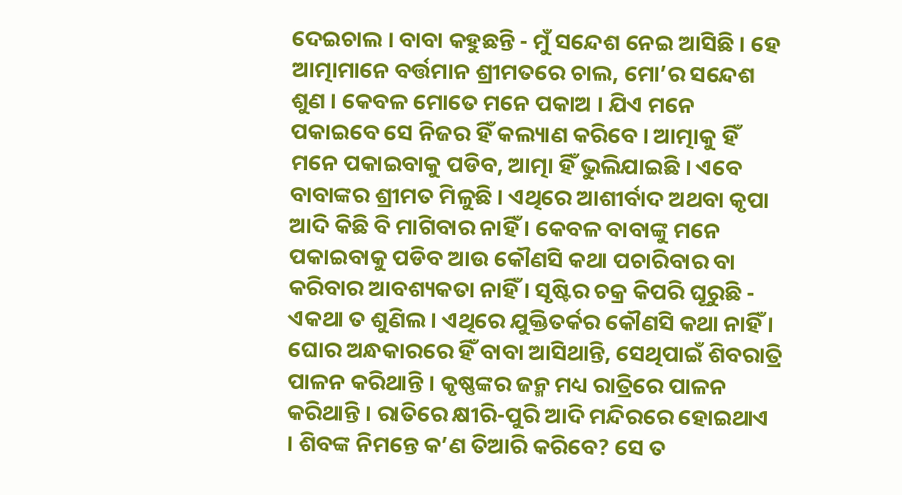ଦେଇଚାଲ । ବାବା କହୁଛନ୍ତି - ମୁଁ ସନ୍ଦେଶ ନେଇ ଆସିଛି । ହେ ଆତ୍ମାମାନେ ବର୍ତ୍ତମାନ ଶ୍ରୀମତରେ ଚାଲ, ମୋ’ର ସନ୍ଦେଶ ଶୁଣ । କେବଳ ମୋତେ ମନେ ପକାଅ । ଯିଏ ମନେ ପକାଇବେ ସେ ନିଜର ହିଁ କଲ୍ୟାଣ କରିବେ । ଆତ୍ମାକୁ ହିଁ ମନେ ପକାଇବାକୁ ପଡିବ, ଆତ୍ମା ହିଁ ଭୁଲିଯାଇଛି । ଏବେ ବାବାଙ୍କର ଶ୍ରୀମତ ମିଳୁଛି । ଏଥିରେ ଆଶୀର୍ବାଦ ଅଥବା କୃପା ଆଦି କିଛି ବି ମାଗିବାର ନାହିଁ । କେବଳ ବାବାଙ୍କୁ ମନେ ପକାଇବାକୁ ପଡିବ ଆଉ କୌଣସି କଥା ପଚାରିବାର ବା କରିବାର ଆବଶ୍ୟକତା ନାହିଁ । ସୃଷ୍ଟିର ଚକ୍ର କିପରି ଘୂରୁଛି - ଏକଥା ତ ଶୁଣିଲ । ଏଥିରେ ଯୁକ୍ତିତର୍କର କୌଣସି କଥା ନାହିଁ । ଘୋର ଅନ୍ଧକାରରେ ହିଁ ବାବା ଆସିଥାନ୍ତି, ସେଥିପାଇଁ ଶିବରାତ୍ରି ପାଳନ କରିଥାନ୍ତି । କୃଷ୍ଣଙ୍କର ଜନ୍ମ ମଧ୍ୟ ରାତ୍ରିରେ ପାଳନ କରିଥାନ୍ତି । ରାତିରେ କ୍ଷୀରି-ପୁରି ଆଦି ମନ୍ଦିରରେ ହୋଇଥାଏ । ଶିବଙ୍କ ନିମନ୍ତେ କ’ଣ ତିଆରି କରିବେ? ସେ ତ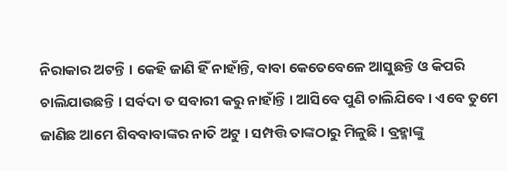ନିରାକାର ଅଟନ୍ତି । କେହି ଜାଣି ହିଁ ନାହାଁନ୍ତି, ବାବା କେତେବେଳେ ଆସୁଛନ୍ତି ଓ କିପରି ଚାଲିଯାଉଛନ୍ତି । ସର୍ବଦା ତ ସବାରୀ କରୁ ନାହାଁନ୍ତି । ଆସିବେ ପୁଣି ଚାଲିଯିବେ । ଏବେ ତୁମେ ଜାଣିଛ ଆମେ ଶିବବାବାଙ୍କର ନାତି ଅଟୁ । ସମ୍ପତ୍ତି ତାଙ୍କଠାରୁ ମିଳୁଛି । ବ୍ରହ୍ମାଙ୍କୁ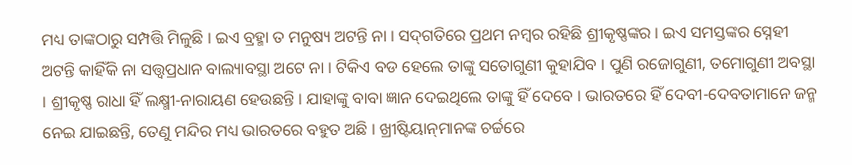ମଧ୍ୟ ତାଙ୍କଠାରୁ ସମ୍ପତ୍ତି ମିଳୁଛି । ଇଏ ବ୍ରହ୍ମା ତ ମନୁଷ୍ୟ ଅଟନ୍ତି ନା । ସଦ୍‌ଗତିରେ ପ୍ରଥମ ନମ୍ବର ରହିଛି ଶ୍ରୀକୃଷ୍ଣଙ୍କର । ଇଏ ସମସ୍ତଙ୍କର ସ୍ନେହୀ ଅଟନ୍ତି କାହିଁକି ନା ସତ୍ତ୍ୱପ୍ରଧାନ ବାଲ୍ୟାବସ୍ଥା ଅଟେ ନା । ଟିକିଏ ବଡ ହେଲେ ତାଙ୍କୁ ସତୋଗୁଣୀ କୁହାଯିବ । ପୁଣି ରଜୋଗୁଣୀ, ତମୋଗୁଣୀ ଅବସ୍ଥା । ଶ୍ରୀକୃଷ୍ଣ ରାଧା ହିଁ ଲକ୍ଷ୍ମୀ-ନାରାୟଣ ହେଉଛନ୍ତି । ଯାହାଙ୍କୁ ବାବା ଜ୍ଞାନ ଦେଇଥିଲେ ତାଙ୍କୁ ହିଁ ଦେବେ । ଭାରତରେ ହିଁ ଦେବୀ-ଦେବତାମାନେ ଜନ୍ମ ନେଇ ଯାଇଛନ୍ତି, ତେଣୁ ମନ୍ଦିର ମଧ୍ୟ ଭାରତରେ ବହୁତ ଅଛି । ଖ୍ରୀଷ୍ଟିୟାନ୍‌ମାନଙ୍କ ଚର୍ଚ୍ଚରେ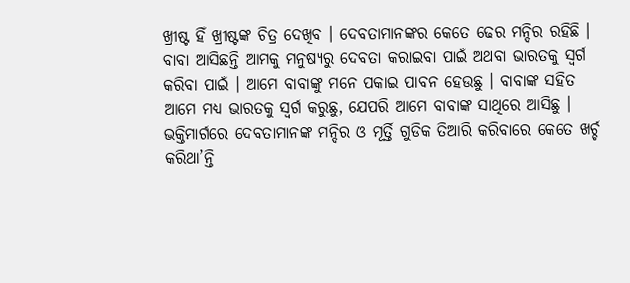ଖ୍ରୀଷ୍ଟ ହିଁ ଖ୍ରୀଷ୍ଟଙ୍କ ଚିତ୍ର ଦେଖିବ । ଦେବତାମାନଙ୍କର କେତେ ଢେର ମନ୍ଦିର ରହିଛି । ବାବା ଆସିଛନ୍ତି ଆମକୁ ମନୁଷ୍ୟରୁ ଦେବତା କରାଇବା ପାଇଁ ଅଥବା ଭାରତକୁ ସ୍ୱର୍ଗ କରିବା ପାଇଁ । ଆମେ ବାବାଙ୍କୁ ମନେ ପକାଇ ପାବନ ହେଉଛୁ । ବାବାଙ୍କ ସହିତ ଆମେ ମଧ୍ୟ ଭାରତକୁ ସ୍ୱର୍ଗ କରୁଛୁ, ଯେପରି ଆମେ ବାବାଙ୍କ ସାଥିରେ ଆସିଛୁ । ଭକ୍ତିମାର୍ଗରେ ଦେବତାମାନଙ୍କ ମନ୍ଦିର ଓ ମୂର୍ତ୍ତି ଗୁଡିକ ତିଆରି କରିବାରେ କେତେ ଖର୍ଚ୍ଚ କରିଥା’ନ୍ତି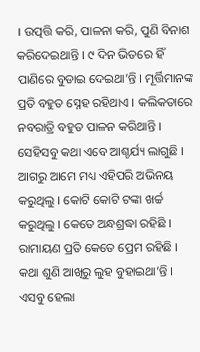। ଉତ୍ପତ୍ତି କରି, ପାଳନା କରି, ପୁଣି ବିନାଶ କରିଦେଇଥାନ୍ତି । ୯ ଦିନ ଭିତରେ ହିଁ ପାଣିରେ ବୁଡାଇ ଦେଇଥା’ନ୍ତି । ମୂର୍ତ୍ତିମାନଙ୍କ ପ୍ରତି ବହୁତ ସ୍ନେହ ରହିଥାଏ । କଲିକତାରେ ନବରାତ୍ରି ବହୁତ ପାଳନ କରିଥାନ୍ତି । ସେହିସବୁ କଥା ଏବେ ଆଶ୍ଚର୍ଯ୍ୟ ଲାଗୁଛି । ଆଗରୁ ଆମେ ମଧ୍ୟ ଏହିପରି ଅଭିନୟ କରୁଥିଲୁ । କୋଟି କୋଟି ଟଙ୍କା ଖର୍ଚ୍ଚ କରୁଥିଲୁ । କେତେ ଅନ୍ଧଶ୍ରଦ୍ଧା ରହିଛି । ରାମାୟଣ ପ୍ରତି କେତେ ପ୍ରେମ ରହିଛି । କଥା ଶୁଣି ଆଖିରୁ ଲୁହ ବୁହାଇଥା’ନ୍ତି । ଏସବୁ ହେଲା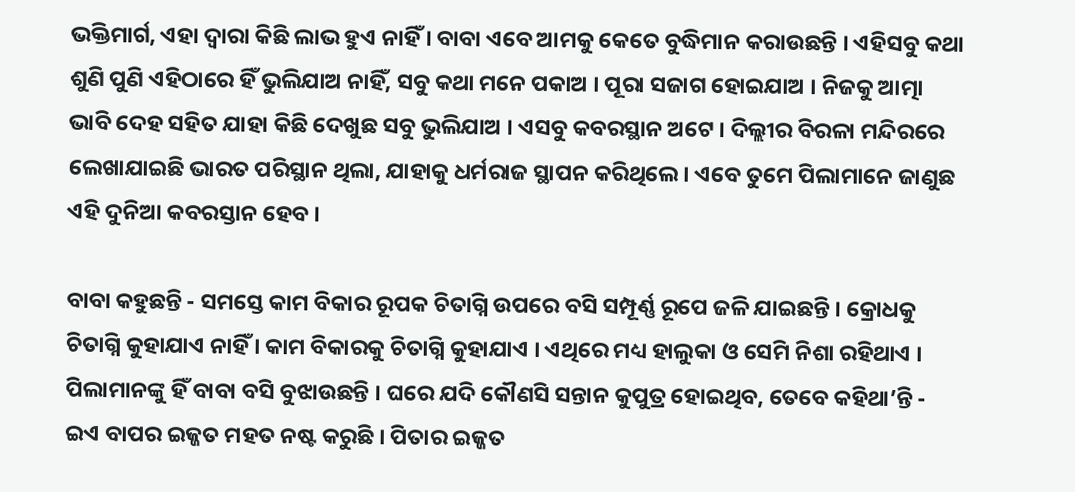ଭକ୍ତିମାର୍ଗ, ଏହା ଦ୍ୱାରା କିଛି ଲାଭ ହୁଏ ନାହିଁ । ବାବା ଏବେ ଆମକୁ କେତେ ବୁଦ୍ଧିମାନ କରାଉଛନ୍ତି । ଏହିସବୁ କଥା ଶୁଣି ପୁଣି ଏହିଠାରେ ହିଁ ଭୁଲିଯାଅ ନାହିଁ, ସବୁ କଥା ମନେ ପକାଅ । ପୂରା ସଜାଗ ହୋଇଯାଅ । ନିଜକୁ ଆତ୍ମା ଭାବି ଦେହ ସହିତ ଯାହା କିଛି ଦେଖୁଛ ସବୁ ଭୁଲିଯାଅ । ଏସବୁ କବରସ୍ଥାନ ଅଟେ । ଦିଲ୍ଲୀର ବିରଳା ମନ୍ଦିରରେ ଲେଖାଯାଇଛି ଭାରତ ପରିସ୍ଥାନ ଥିଲା, ଯାହାକୁ ଧର୍ମରାଜ ସ୍ଥାପନ କରିଥିଲେ । ଏବେ ତୁମେ ପିଲାମାନେ ଜାଣୁଛ ଏହି ଦୁନିଆ କବରସ୍ତାନ ହେବ ।

ବାବା କହୁଛନ୍ତି - ସମସ୍ତେ କାମ ବିକାର ରୂପକ ଚିତାଗ୍ନି ଉପରେ ବସି ସମ୍ପୂର୍ଣ୍ଣ ରୂପେ ଜଳି ଯାଇଛନ୍ତି । କ୍ରୋଧକୁ ଚିତାଗ୍ନି କୁହାଯାଏ ନାହିଁ । କାମ ବିକାରକୁ ଚିତାଗ୍ନି କୁହାଯାଏ । ଏଥିରେ ମଧ୍ୟ ହାଲୁକା ଓ ସେମି ନିଶା ରହିଥାଏ । ପିଲାମାନଙ୍କୁ ହିଁ ବାବା ବସି ବୁଝାଉଛନ୍ତି । ଘରେ ଯଦି କୌଣସି ସନ୍ତାନ କୁପୁତ୍ର ହୋଇଥିବ, ତେବେ କହିଥା’ନ୍ତି - ଇଏ ବାପର ଇଜ୍ଜତ ମହତ ନଷ୍ଟ କରୁଛି । ପିତାର ଇଜ୍ଜତ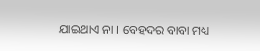ଯାଇଥାଏ ନା । ବେହଦର ବାବା ମଧ୍ୟ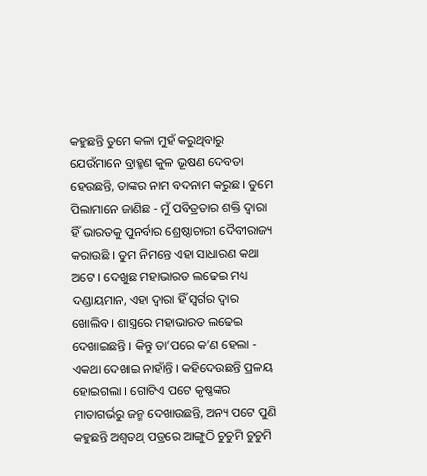କହୁଛନ୍ତି ତୁମେ କଳା ମୁହଁ କରୁଥିବାରୁ ଯେଉଁମାନେ ବ୍ରାହ୍ମଣ କୁଳ ଭୂଷଣ ଦେବତା ହେଉଛନ୍ତି, ତାଙ୍କର ନାମ ବଦନାମ କରୁଛ । ତୁମେ ପିଲାମାନେ ଜାଣିଛ - ମୁଁ ପବିତ୍ରତାର ଶକ୍ତି ଦ୍ୱାରା ହିଁ ଭାରତକୁ ପୁନର୍ବାର ଶ୍ରେଷ୍ଠାଚାରୀ ଦୈବୀରାଜ୍ୟ କରାଉଛି । ତୁମ ନିମନ୍ତେ ଏହା ସାଧାରଣ କଥା ଅଟେ । ଦେଖୁଛ ମହାଭାରତ ଲଢେଇ ମଧ୍ୟ ଦଣ୍ଡାୟମାନ, ଏହା ଦ୍ୱାରା ହିଁ ସ୍ୱର୍ଗର ଦ୍ୱାର ଖୋଲିବ । ଶାସ୍ତ୍ରରେ ମହାଭାରତ ଲଢେଇ ଦେଖାଇଛନ୍ତି । କିନ୍ତୁ ତା’ପରେ କ’ଣ ହେଲା - ଏକଥା ଦେଖାଇ ନାହାଁନ୍ତି । କହିଦେଉଛନ୍ତି ପ୍ରଳୟ ହୋଇଗଲା । ଗୋଟିଏ ପଟେ କୃଷ୍ଣଙ୍କର ମାତାଗର୍ଭରୁ ଜନ୍ମ ଦେଖାଉଛନ୍ତି, ଅନ୍ୟ ପଟେ ପୁଣି କହୁଛନ୍ତି ଅଶ୍ୱତଥ୍ ପତ୍ରରେ ଆଙ୍ଗୁଠି ଚୁଚୁମି ଚୁଚୁମି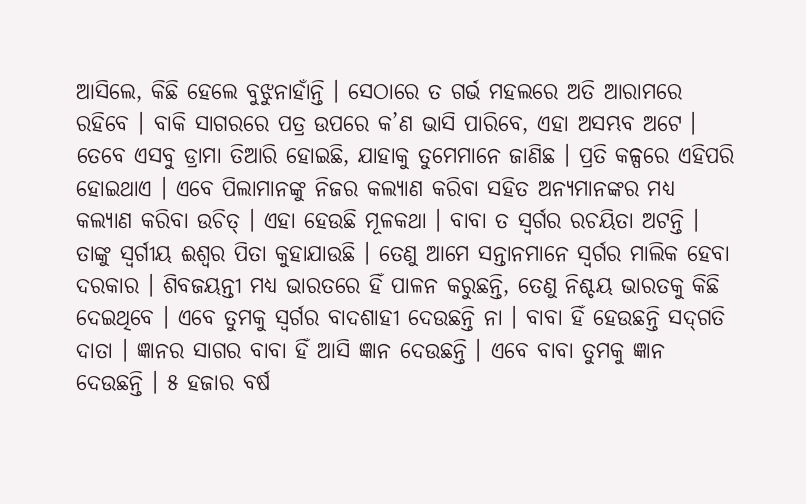ଆସିଲେ, କିଛି ହେଲେ ବୁଝୁନାହାଁନ୍ତି । ସେଠାରେ ତ ଗର୍ଭ ମହଲରେ ଅତି ଆରାମରେ ରହିବେ । ବାକି ସାଗରରେ ପତ୍ର ଉପରେ କ’ଣ ଭାସି ପାରିବେ, ଏହା ଅସମ୍ଭବ ଅଟେ । ତେବେ ଏସବୁ ଡ୍ରାମା ତିଆରି ହୋଇଛି, ଯାହାକୁ ତୁମେମାନେ ଜାଣିଛ । ପ୍ରତି କଳ୍ପରେ ଏହିପରି ହୋଇଥାଏ । ଏବେ ପିଲାମାନଙ୍କୁ ନିଜର କଲ୍ୟାଣ କରିବା ସହିତ ଅନ୍ୟମାନଙ୍କର ମଧ୍ୟ କଲ୍ୟାଣ କରିବା ଉଚିତ୍ । ଏହା ହେଉଛି ମୂଳକଥା । ବାବା ତ ସ୍ୱର୍ଗର ରଚୟିତା ଅଟନ୍ତି । ତାଙ୍କୁ ସ୍ୱର୍ଗୀୟ ଈଶ୍ୱର ପିତା କୁହାଯାଉଛି । ତେଣୁ ଆମେ ସନ୍ତାନମାନେ ସ୍ୱର୍ଗର ମାଲିକ ହେବା ଦରକାର । ଶିବଜୟନ୍ତୀ ମଧ୍ୟ ଭାରତରେ ହିଁ ପାଳନ କରୁଛନ୍ତି, ତେଣୁ ନିଶ୍ଚୟ ଭାରତକୁ କିଛି ଦେଇଥିବେ । ଏବେ ତୁମକୁ ସ୍ୱର୍ଗର ବାଦଶାହୀ ଦେଉଛନ୍ତି ନା । ବାବା ହିଁ ହେଉଛନ୍ତି ସଦ୍‌ଗତି ଦାତା । ଜ୍ଞାନର ସାଗର ବାବା ହିଁ ଆସି ଜ୍ଞାନ ଦେଉଛନ୍ତି । ଏବେ ବାବା ତୁମକୁ ଜ୍ଞାନ ଦେଉଛନ୍ତି । ୫ ହଜାର ବର୍ଷ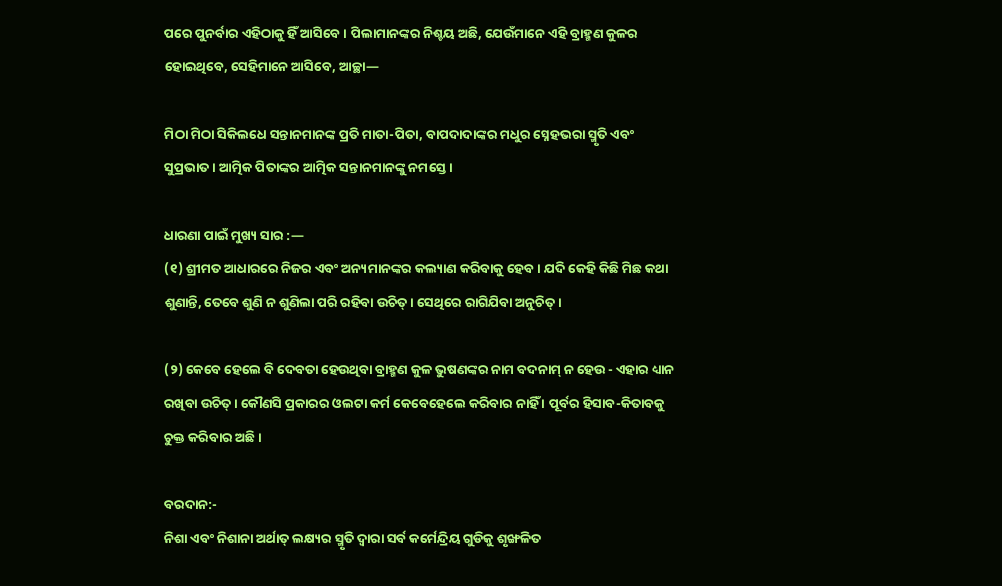ପରେ ପୁନର୍ବାର ଏହିଠାକୁ ହିଁ ଆସିବେ । ପିଲାମାନଙ୍କର ନିଶ୍ଚୟ ଅଛି, ଯେଉଁମାନେ ଏହି ବ୍ରାହ୍ମଣ କୁଳର ହୋଇଥିବେ, ସେହିମାନେ ଆସିବେ, ଆଚ୍ଛା—

ମିଠା ମିଠା ସିକିଲଧେ ସନ୍ତାନମାନଙ୍କ ପ୍ରତି ମାତା-ପିତା, ବାପଦାଦାଙ୍କର ମଧୁର ସ୍ନେହଭରା ସ୍ମୃତି ଏବଂ ସୁପ୍ରଭାତ । ଆତ୍ମିକ ପିତାଙ୍କର ଆତ୍ମିକ ସନ୍ତାନମାନଙ୍କୁ ନମସ୍ତେ ।

ଧାରଣା ପାଇଁ ମୁଖ୍ୟ ସାର :—
(୧) ଶ୍ରୀମତ ଆଧାରରେ ନିଜର ଏବଂ ଅନ୍ୟମାନଙ୍କର କଲ୍ୟାଣ କରିବାକୁ ହେବ । ଯଦି କେହି କିଛି ମିଛ କଥା ଶୁଣାନ୍ତି, ତେବେ ଶୁଣି ନ ଶୁଣିଲା ପରି ରହିବା ଉଚିତ୍ । ସେଥିରେ ରାଗିଯିବା ଅନୁଚିତ୍ ।

(୨) କେବେ ହେଲେ ବି ଦେବତା ହେଉଥିବା ବ୍ରାହ୍ମଣ କୁଳ ଭୁଷଣଙ୍କର ନାମ ବଦନାମ୍ ନ ହେଉ - ଏହାର ଧ୍ୟାନ ରଖିବା ଉଚିତ୍ । କୌଣସି ପ୍ରକାରର ଓଲଟା କର୍ମ କେବେହେଲେ କରିବାର ନାହିଁ । ପୂର୍ବର ହିସାବ-କିତାବକୁ ଚୁକ୍ତ କରିବାର ଅଛି ।

ବରଦାନ:-
ନିଶା ଏବଂ ନିଶାନା ଅର୍ଥାତ୍ ଲକ୍ଷ୍ୟର ସ୍ମୃତି ଦ୍ୱାରା ସର୍ବ କର୍ମେନ୍ଦ୍ରିୟ ଗୁଡିକୁ ଶୃଙ୍ଖଳିତ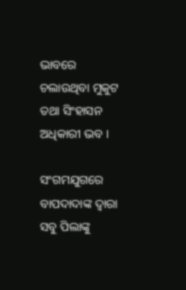ଭାବରେ ଚଲାଉଥିବା ମୁକୁଟ ତଥା ସିଂହାସନ ଅଧିକାରୀ ଭବ ।

ସଂଗମଯୁଗରେ ବାପଦାଦାଙ୍କ ଦ୍ୱାରା ସବୁ ପିଲାଙ୍କୁ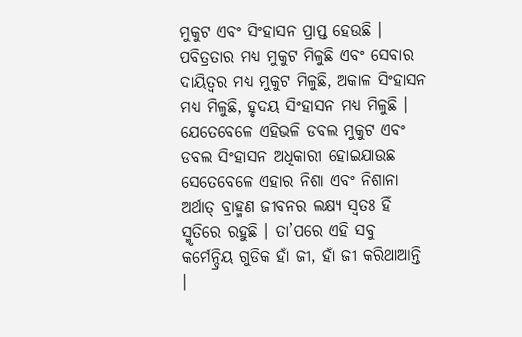ମୁକୁଟ ଏବଂ ସିଂହାସନ ପ୍ରାପ୍ତ ହେଉଛି । ପବିତ୍ରତାର ମଧ୍ୟ ମୁକୁଟ ମିଳୁଛି ଏବଂ ସେବାର ଦାୟିତ୍ୱର ମଧ୍ୟ ମୁକୁଟ ମିଳୁଛି, ଅକାଳ ସିଂହାସନ ମଧ୍ୟ ମିଳୁଛି, ହୃଦୟ ସିଂହାସନ ମଧ୍ୟ ମିଳୁଛି । ଯେତେବେଳେ ଏହିଭଳି ଡବଲ ମୁକୁଟ ଏବଂ ଡବଲ ସିଂହାସନ ଅଧିକାରୀ ହୋଇଯାଉଛ ସେତେବେଳେ ଏହାର ନିଶା ଏବଂ ନିଶାନା ଅର୍ଥାତ୍ ବ୍ରାହ୍ମଣ ଜୀବନର ଲକ୍ଷ୍ୟ ସ୍ୱତଃ ହିଁ ସ୍ମୃତିରେ ରହୁଛି । ତା’ପରେ ଏହି ସବୁ କର୍ମେନ୍ଦ୍ରିୟ ଗୁଡିକ ହାଁ ଜୀ, ହାଁ ଜୀ କରିଥାଆନ୍ତି ।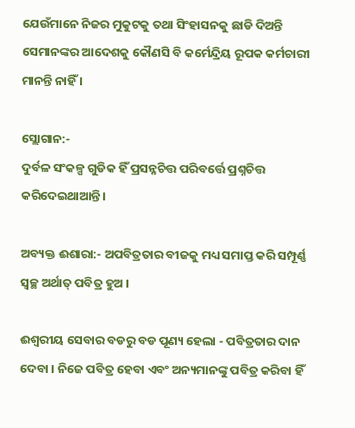ଯେଉଁମାନେ ନିଜର ମୁକୁଟକୁ ତଥା ସିଂହାସନକୁ ଛାଡି ଦିଅନ୍ତି ସେମାନଙ୍କର ଆଦେଶକୁ କୌଣସି ବି କର୍ମେନ୍ଦ୍ରିୟ ରୂପକ କର୍ମଚାରୀ ମାନନ୍ତି ନାହିଁ ।

ସ୍ଲୋଗାନ:-
ଦୁର୍ବଳ ସଂକଳ୍ପ ଗୁଡିକ ହିଁ ପ୍ରସନ୍ନଚିତ୍ତ ପରିବର୍ତ୍ତେ ପ୍ରଶ୍ନଚିତ୍ତ କରିଦେଇଥାଆନ୍ତି ।

ଅବ୍ୟକ୍ତ ଈଶାରା:- ଅପବିତ୍ରତାର ବୀଜକୁ ମଧ୍ୟ ସମାପ୍ତ କରି ସମ୍ପୂର୍ଣ୍ଣ ସ୍ୱଚ୍ଛ ଅର୍ଥାତ୍ ପବିତ୍ର ହୁଅ ।

ଈଶ୍ୱରୀୟ ସେବାର ବଡରୁ ବଡ ପୂଣ୍ୟ ହେଲା - ପବିତ୍ରତାର ଦାନ ଦେବା । ନିଜେ ପବିତ୍ର ହେବା ଏବଂ ଅନ୍ୟମାନଙ୍କୁ ପବିତ୍ର କରିବା ହିଁ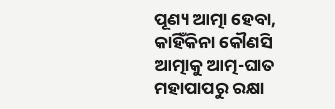ପୂଣ୍ୟ ଆତ୍ମା ହେବା, କାହିଁକିନା କୌଣସି ଆତ୍ମାକୁ ଆତ୍ମ-ଘାତ ମହାପାପରୁ ରକ୍ଷା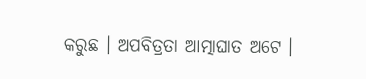କରୁଛ । ଅପବିତ୍ରତା ଆତ୍ମାଘାତ ଅଟେ ।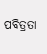ପବିତ୍ରତା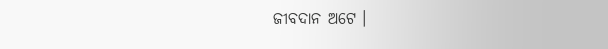ଜୀବଦାନ ଅଟେ ।